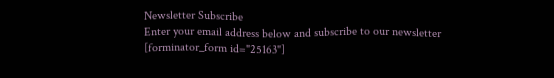Newsletter Subscribe
Enter your email address below and subscribe to our newsletter
[forminator_form id="25163"]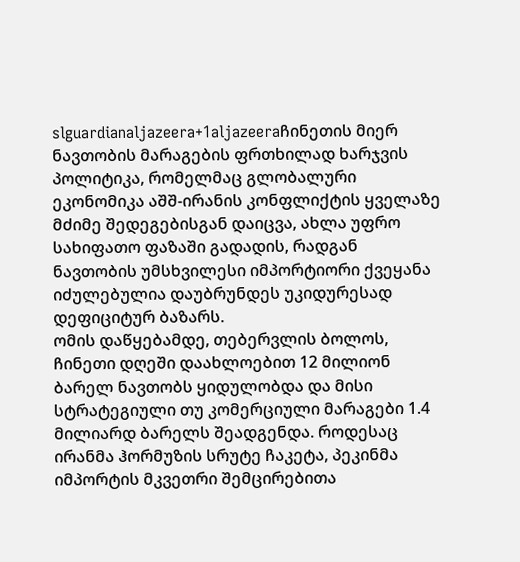slguardianaljazeera+1aljazeeraჩინეთის მიერ ნავთობის მარაგების ფრთხილად ხარჯვის პოლიტიკა, რომელმაც გლობალური ეკონომიკა აშშ-ირანის კონფლიქტის ყველაზე მძიმე შედეგებისგან დაიცვა, ახლა უფრო სახიფათო ფაზაში გადადის, რადგან ნავთობის უმსხვილესი იმპორტიორი ქვეყანა იძულებულია დაუბრუნდეს უკიდურესად დეფიციტურ ბაზარს.
ომის დაწყებამდე, თებერვლის ბოლოს, ჩინეთი დღეში დაახლოებით 12 მილიონ ბარელ ნავთობს ყიდულობდა და მისი სტრატეგიული თუ კომერციული მარაგები 1.4 მილიარდ ბარელს შეადგენდა. როდესაც ირანმა ჰორმუზის სრუტე ჩაკეტა, პეკინმა იმპორტის მკვეთრი შემცირებითა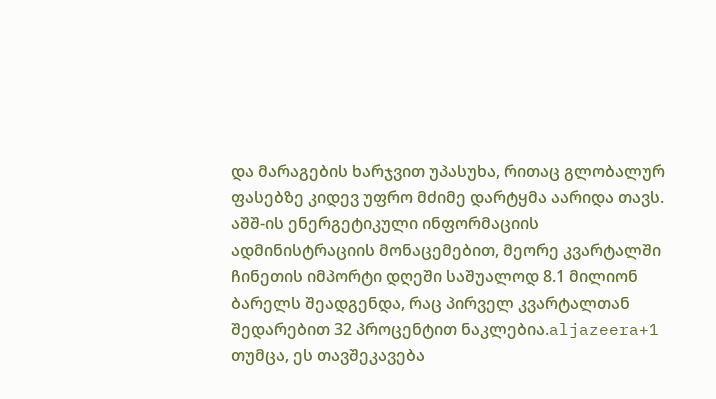და მარაგების ხარჯვით უპასუხა, რითაც გლობალურ ფასებზე კიდევ უფრო მძიმე დარტყმა აარიდა თავს. აშშ-ის ენერგეტიკული ინფორმაციის ადმინისტრაციის მონაცემებით, მეორე კვარტალში ჩინეთის იმპორტი დღეში საშუალოდ 8.1 მილიონ ბარელს შეადგენდა, რაც პირველ კვარტალთან შედარებით 32 პროცენტით ნაკლებია.aljazeera+1
თუმცა, ეს თავშეკავება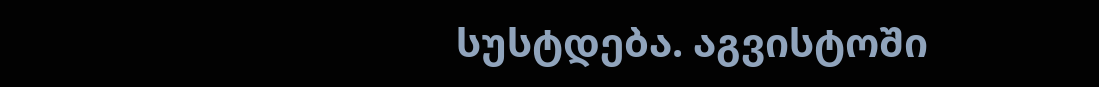სუსტდება. აგვისტოში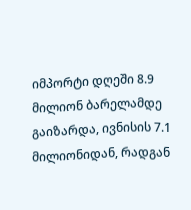იმპორტი დღეში 8.9 მილიონ ბარელამდე გაიზარდა, ივნისის 7.1 მილიონიდან, რადგან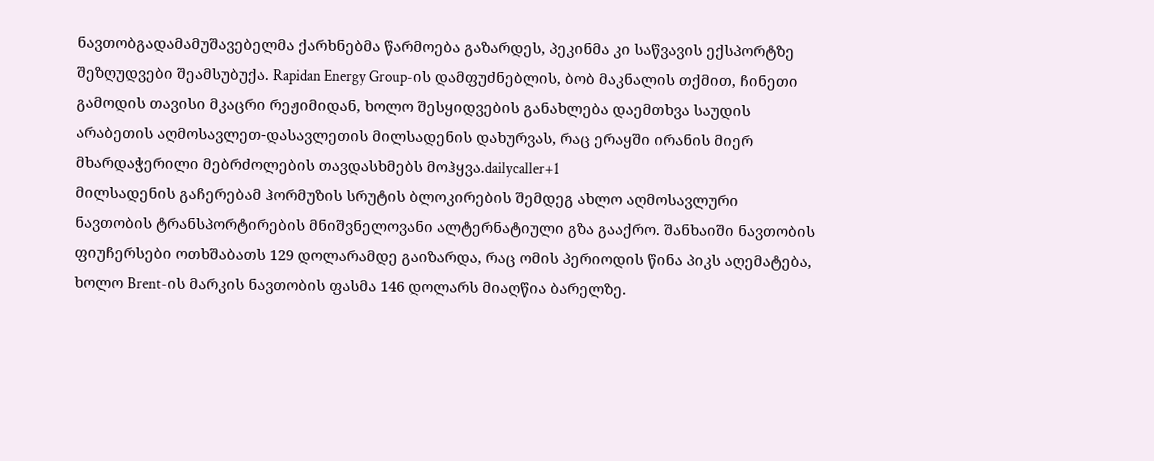ნავთობგადამამუშავებელმა ქარხნებმა წარმოება გაზარდეს, პეკინმა კი საწვავის ექსპორტზე შეზღუდვები შეამსუბუქა. Rapidan Energy Group-ის დამფუძნებლის, ბობ მაკნალის თქმით, ჩინეთი გამოდის თავისი მკაცრი რეჟიმიდან, ხოლო შესყიდვების განახლება დაემთხვა საუდის არაბეთის აღმოსავლეთ-დასავლეთის მილსადენის დახურვას, რაც ერაყში ირანის მიერ მხარდაჭერილი მებრძოლების თავდასხმებს მოჰყვა.dailycaller+1
მილსადენის გაჩერებამ ჰორმუზის სრუტის ბლოკირების შემდეგ ახლო აღმოსავლური ნავთობის ტრანსპორტირების მნიშვნელოვანი ალტერნატიული გზა გააქრო. შანხაიში ნავთობის ფიუჩერსები ოთხშაბათს 129 დოლარამდე გაიზარდა, რაც ომის პერიოდის წინა პიკს აღემატება, ხოლო Brent-ის მარკის ნავთობის ფასმა 146 დოლარს მიაღწია ბარელზე.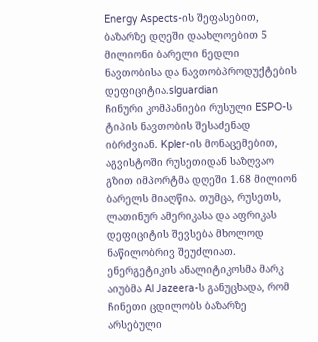Energy Aspects-ის შეფასებით, ბაზარზე დღეში დაახლოებით 5 მილიონი ბარელი ნედლი ნავთობისა და ნავთობპროდუქტების დეფიციტია.slguardian
ჩინური კომპანიები რუსული ESPO-ს ტიპის ნავთობის შესაძენად იბრძვიან. Kpler-ის მონაცემებით, აგვისტოში რუსეთიდან საზღვაო გზით იმპორტმა დღეში 1.68 მილიონ ბარელს მიაღწია. თუმცა, რუსეთს, ლათინურ ამერიკასა და აფრიკას დეფიციტის შევსება მხოლოდ ნაწილობრივ შეუძლიათ. ენერგეტიკის ანალიტიკოსმა მარკ აიუბმა Al Jazeera-ს განუცხადა, რომ ჩინეთი ცდილობს ბაზარზე არსებული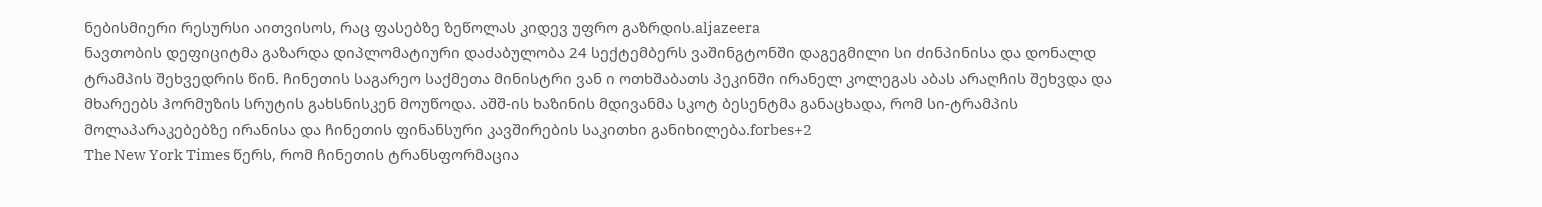ნებისმიერი რესურსი აითვისოს, რაც ფასებზე ზეწოლას კიდევ უფრო გაზრდის.aljazeera
ნავთობის დეფიციტმა გაზარდა დიპლომატიური დაძაბულობა 24 სექტემბერს ვაშინგტონში დაგეგმილი სი ძინპინისა და დონალდ ტრამპის შეხვედრის წინ. ჩინეთის საგარეო საქმეთა მინისტრი ვან ი ოთხშაბათს პეკინში ირანელ კოლეგას აბას არაღჩის შეხვდა და მხარეებს ჰორმუზის სრუტის გახსნისკენ მოუწოდა. აშშ-ის ხაზინის მდივანმა სკოტ ბესენტმა განაცხადა, რომ სი-ტრამპის მოლაპარაკებებზე ირანისა და ჩინეთის ფინანსური კავშირების საკითხი განიხილება.forbes+2
The New York Times წერს, რომ ჩინეთის ტრანსფორმაცია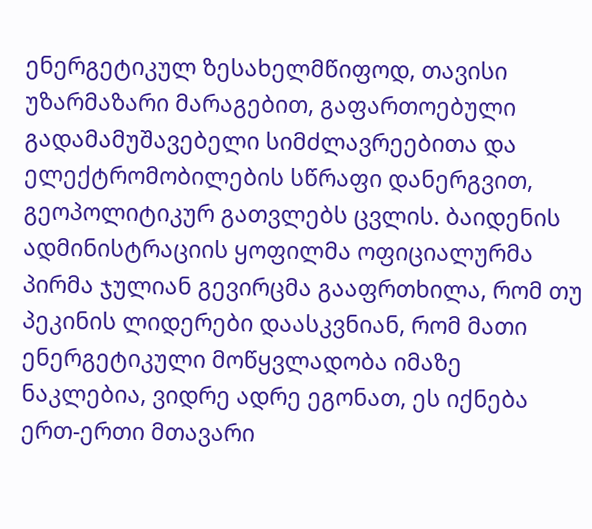ენერგეტიკულ ზესახელმწიფოდ, თავისი უზარმაზარი მარაგებით, გაფართოებული გადამამუშავებელი სიმძლავრეებითა და ელექტრომობილების სწრაფი დანერგვით, გეოპოლიტიკურ გათვლებს ცვლის. ბაიდენის ადმინისტრაციის ყოფილმა ოფიციალურმა პირმა ჯულიან გევირცმა გააფრთხილა, რომ თუ პეკინის ლიდერები დაასკვნიან, რომ მათი ენერგეტიკული მოწყვლადობა იმაზე ნაკლებია, ვიდრე ადრე ეგონათ, ეს იქნება ერთ-ერთი მთავარი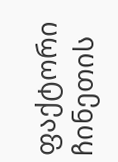ფაქტორი ჩინეთის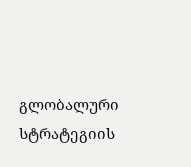გლობალური სტრატეგიის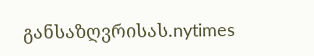განსაზღვრისას.nytimes